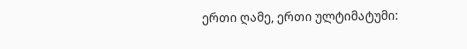ერთი ღამე, ერთი ულტიმატუმი: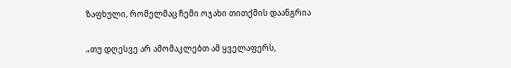ზაფხული, რომელმაც ჩემი ოჯახი თითქმის დაანგრია

„თუ დღესვე არ ამომაკლებთ ამ ყველაფერს,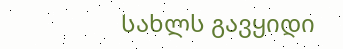სახლს გავყიდი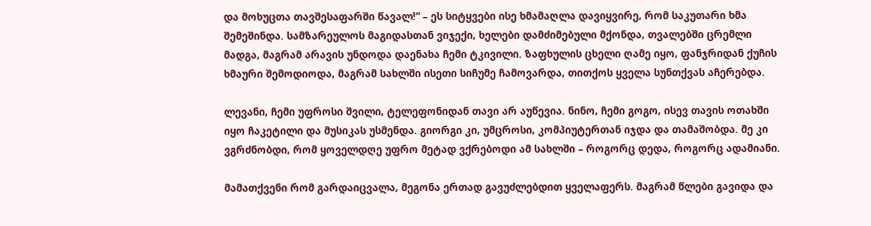და მოხუცთა თავშესაფარში წავალ!“ – ეს სიტყვები ისე ხმამაღლა დავიყვირე, რომ საკუთარი ხმა შემეშინდა. სამზარეულოს მაგიდასთან ვიჯექი, ხელები დამძიმებული მქონდა, თვალებში ცრემლი მადგა, მაგრამ არავის უნდოდა დაენახა ჩემი ტკივილი. ზაფხულის ცხელი ღამე იყო, ფანჯრიდან ქუჩის ხმაური შემოდიოდა, მაგრამ სახლში ისეთი სიჩუმე ჩამოვარდა, თითქოს ყველა სუნთქვას აჩერებდა.

ლევანი, ჩემი უფროსი შვილი, ტელეფონიდან თავი არ აუწევია. ნინო, ჩემი გოგო, ისევ თავის ოთახში იყო ჩაკეტილი და მუსიკას უსმენდა. გიორგი კი, უმცროსი, კომპიუტერთან იჯდა და თამაშობდა. მე კი ვგრძნობდი, რომ ყოველდღე უფრო მეტად ვქრებოდი ამ სახლში – როგორც დედა, როგორც ადამიანი.

მამათქვენი რომ გარდაიცვალა, მეგონა ერთად გავუძლებდით ყველაფერს. მაგრამ წლები გავიდა და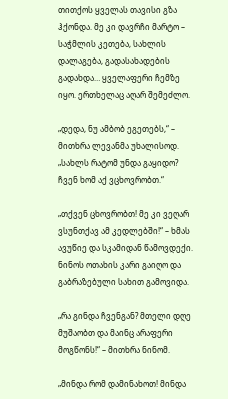თითქოს ყველას თავისი გზა ჰქონდა. მე კი დავრჩი მარტო – საჭმლის კეთება, სახლის დალაგება, გადასახადების გადახდა… ყველაფერი ჩემზე იყო. ერთხელაც აღარ შემეძლო.

„დედა, ნუ ამბობ ეგეთებს,“ – მითხრა ლევანმა უხალისოდ. „სახლს რატომ უნდა გაყიდო? ჩვენ ხომ აქ ვცხოვრობთ.“

„თქვენ ცხოვრობთ! მე კი ვეღარ ვსუნთქავ ამ კედლებში!“ – ხმას ავუწიე და სკამიდან წამოვდექი. ნინოს ოთახის კარი გაიღო და გაბრაზებული სახით გამოვიდა.

„რა გინდა ჩვენგან? მთელი დღე მუშაობთ და მაინც არაფერი მოგწონს!“ – მითხრა ნინომ.

„მინდა რომ დამინახოთ! მინდა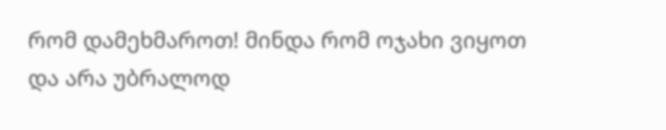რომ დამეხმაროთ! მინდა რომ ოჯახი ვიყოთ და არა უბრალოდ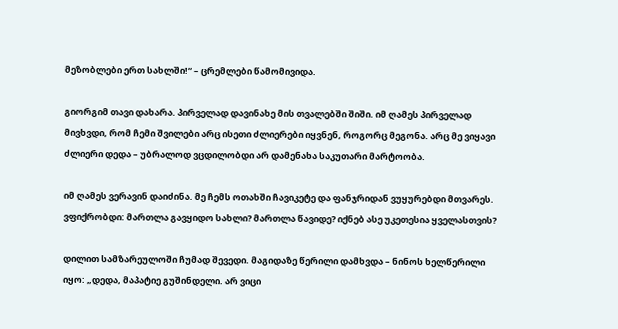მეზობლები ერთ სახლში!“ – ცრემლები წამომივიდა.

გიორგიმ თავი დახარა. პირველად დავინახე მის თვალებში შიში. იმ ღამეს პირველად მივხვდი, რომ ჩემი შვილები არც ისეთი ძლიერები იყვნენ, როგორც მეგონა. არც მე ვიყავი ძლიერი დედა – უბრალოდ ვცდილობდი არ დამენახა საკუთარი მარტოობა.

იმ ღამეს ვერავინ დაიძინა. მე ჩემს ოთახში ჩავიკეტე და ფანჯრიდან ვუყურებდი მთვარეს. ვფიქრობდი: მართლა გავყიდო სახლი? მართლა წავიდე? იქნებ ასე უკეთესია ყველასთვის?

დილით სამზარეულოში ჩუმად შევედი. მაგიდაზე წერილი დამხვდა – ნინოს ხელწერილი იყო: „დედა, მაპატიე გუშინდელი. არ ვიცი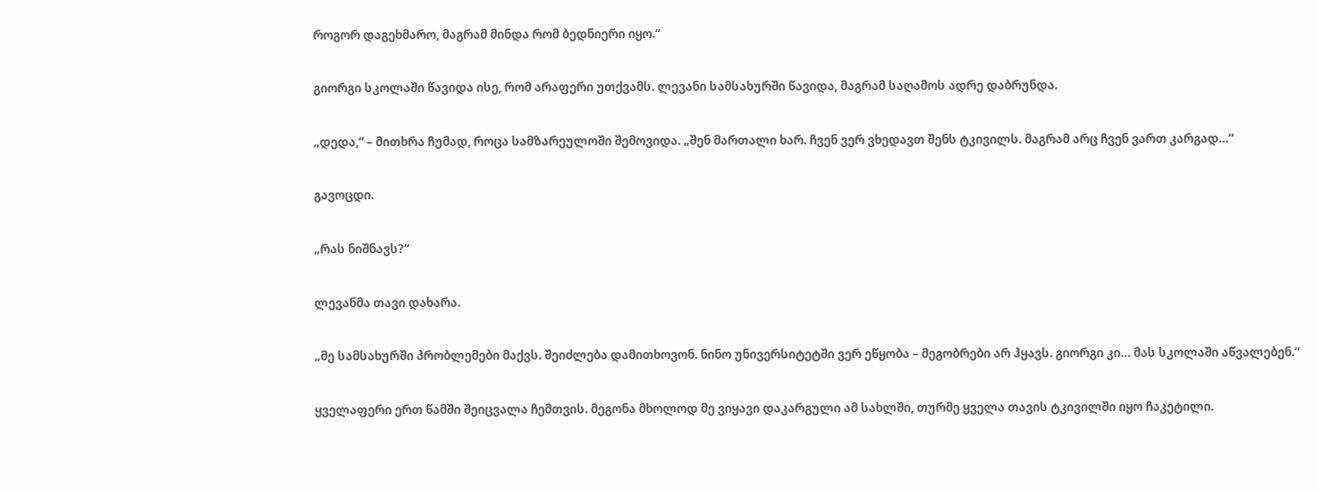როგორ დაგეხმარო, მაგრამ მინდა რომ ბედნიერი იყო.“

გიორგი სკოლაში წავიდა ისე, რომ არაფერი უთქვამს. ლევანი სამსახურში წავიდა, მაგრამ საღამოს ადრე დაბრუნდა.

„დედა,“ – მითხრა ჩუმად, როცა სამზარეულოში შემოვიდა. „შენ მართალი ხარ. ჩვენ ვერ ვხედავთ შენს ტკივილს. მაგრამ არც ჩვენ ვართ კარგად…“

გავოცდი.

„რას ნიშნავს?“

ლევანმა თავი დახარა.

„მე სამსახურში პრობლემები მაქვს. შეიძლება დამითხოვონ. ნინო უნივერსიტეტში ვერ ეწყობა – მეგობრები არ ჰყავს. გიორგი კი… მას სკოლაში აწვალებენ.“

ყველაფერი ერთ წამში შეიცვალა ჩემთვის. მეგონა მხოლოდ მე ვიყავი დაკარგული ამ სახლში, თურმე ყველა თავის ტკივილში იყო ჩაკეტილი.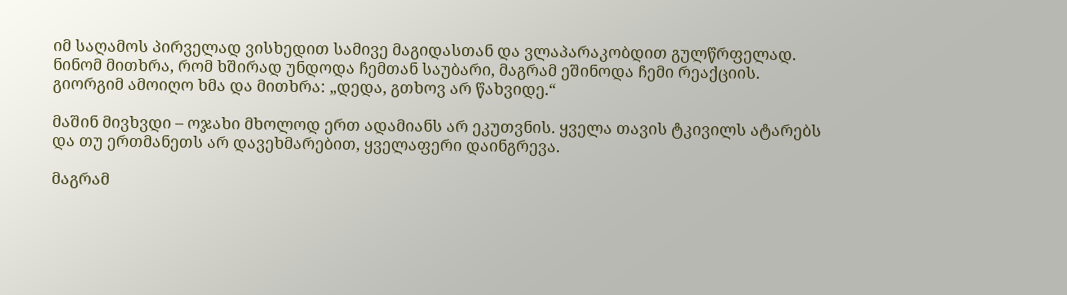იმ საღამოს პირველად ვისხედით სამივე მაგიდასთან და ვლაპარაკობდით გულწრფელად. ნინომ მითხრა, რომ ხშირად უნდოდა ჩემთან საუბარი, მაგრამ ეშინოდა ჩემი რეაქციის. გიორგიმ ამოიღო ხმა და მითხრა: „დედა, გთხოვ არ წახვიდე.“

მაშინ მივხვდი – ოჯახი მხოლოდ ერთ ადამიანს არ ეკუთვნის. ყველა თავის ტკივილს ატარებს და თუ ერთმანეთს არ დავეხმარებით, ყველაფერი დაინგრევა.

მაგრამ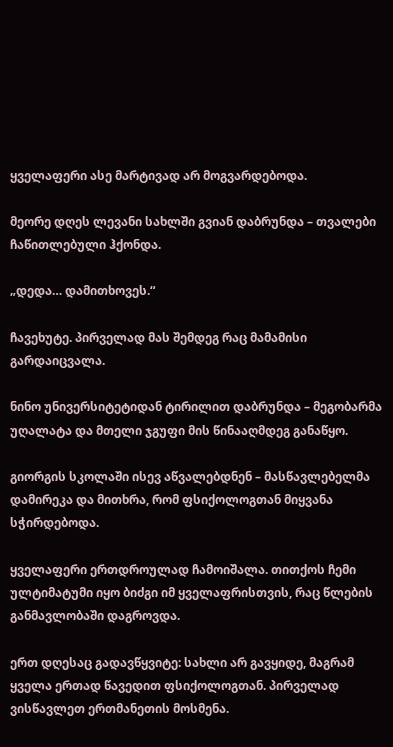ყველაფერი ასე მარტივად არ მოგვარდებოდა.

მეორე დღეს ლევანი სახლში გვიან დაბრუნდა – თვალები ჩაწითლებული ჰქონდა.

„დედა… დამითხოვეს.“

ჩავეხუტე. პირველად მას შემდეგ რაც მამამისი გარდაიცვალა.

ნინო უნივერსიტეტიდან ტირილით დაბრუნდა – მეგობარმა უღალატა და მთელი ჯგუფი მის წინააღმდეგ განაწყო.

გიორგის სკოლაში ისევ აწვალებდნენ – მასწავლებელმა დამირეკა და მითხრა, რომ ფსიქოლოგთან მიყვანა სჭირდებოდა.

ყველაფერი ერთდროულად ჩამოიშალა. თითქოს ჩემი ულტიმატუმი იყო ბიძგი იმ ყველაფრისთვის, რაც წლების განმავლობაში დაგროვდა.

ერთ დღესაც გადავწყვიტე: სახლი არ გავყიდე, მაგრამ ყველა ერთად წავედით ფსიქოლოგთან. პირველად ვისწავლეთ ერთმანეთის მოსმენა.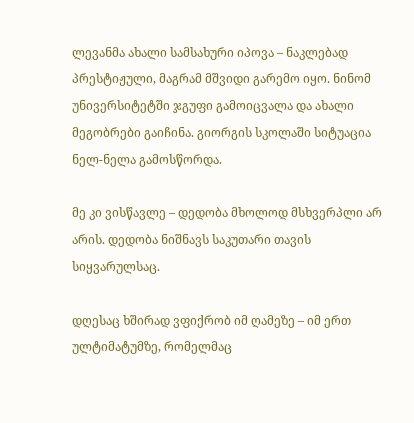ლევანმა ახალი სამსახური იპოვა – ნაკლებად პრესტიჟული, მაგრამ მშვიდი გარემო იყო. ნინომ უნივერსიტეტში ჯგუფი გამოიცვალა და ახალი მეგობრები გაიჩინა. გიორგის სკოლაში სიტუაცია ნელ-ნელა გამოსწორდა.

მე კი ვისწავლე – დედობა მხოლოდ მსხვერპლი არ არის. დედობა ნიშნავს საკუთარი თავის სიყვარულსაც.

დღესაც ხშირად ვფიქრობ იმ ღამეზე – იმ ერთ ულტიმატუმზე, რომელმაც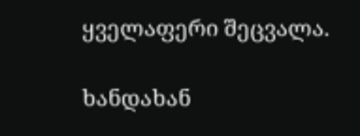ყველაფერი შეცვალა.

ხანდახან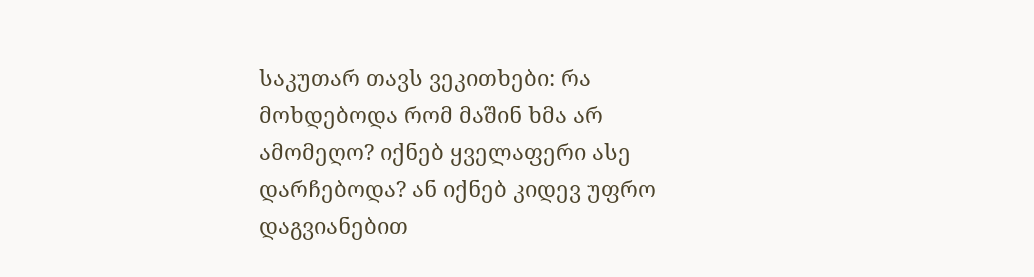საკუთარ თავს ვეკითხები: რა მოხდებოდა რომ მაშინ ხმა არ ამომეღო? იქნებ ყველაფერი ასე დარჩებოდა? ან იქნებ კიდევ უფრო დაგვიანებით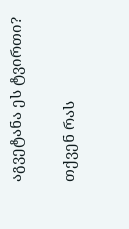აგვეტანა ეს ტვირთი?

თქვენ რას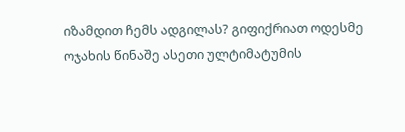იზამდით ჩემს ადგილას? გიფიქრიათ ოდესმე ოჯახის წინაშე ასეთი ულტიმატუმის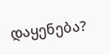დაყენება?